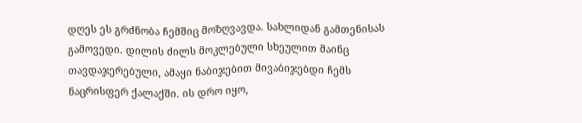დღეს ეს გრძნობა ჩემშიც მოზღვავდა. სახლიდან გამთენისას გამოვედი. დილის ძილს მოკლებული სხეულით მაინც თავდაჯერებული, ამაყი ნაბიჯებით მივაბიჯებდი ჩემს ნაცრისფერ ქალაქში. ის დრო იყო,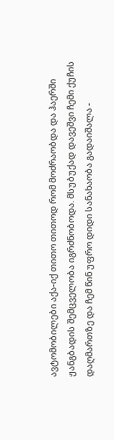ავტომობილები აქა-იქ თითო თითოდ რომ მოძრაობდა და ჰაერში ჟანგბადის შემცველობა იგრძნობოდა. მსუბუქად დავეშვი ჩემი ქუჩის დაღმართზე და ჩემ წინ უფრო დიდი სანახაობა გადაიშალა -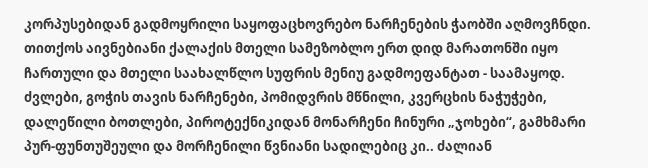კორპუსებიდან გადმოყრილი საყოფაცხოვრებო ნარჩენების ჭაობში აღმოვჩნდი. თითქოს აივნებიანი ქალაქის მთელი სამეზობლო ერთ დიდ მარათონში იყო ჩართული და მთელი საახალწლო სუფრის მენიუ გადმოეფანტათ - საამაყოდ.
ძვლები, გოჭის თავის ნარჩენები, პომიდვრის მწნილი, კვერცხის ნაჭუჭები, დალეწილი ბოთლები, პიროტექნიკიდან მონარჩენი ჩინური „ჯოხები“, გამხმარი პურ-ფუნთუშეული და მორჩენილი წვნიანი სადილებიც კი.. ძალიან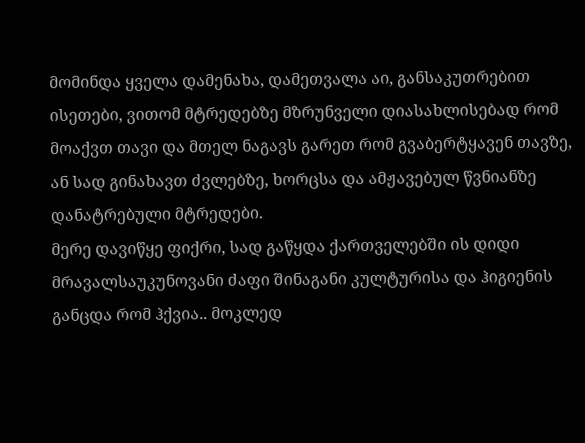მომინდა ყველა დამენახა, დამეთვალა აი, განსაკუთრებით ისეთები, ვითომ მტრედებზე მზრუნველი დიასახლისებად რომ მოაქვთ თავი და მთელ ნაგავს გარეთ რომ გვაბერტყავენ თავზე, ან სად გინახავთ ძვლებზე, ხორცსა და ამჟავებულ წვნიანზე დანატრებული მტრედები.
მერე დავიწყე ფიქრი, სად გაწყდა ქართველებში ის დიდი მრავალსაუკუნოვანი ძაფი შინაგანი კულტურისა და ჰიგიენის განცდა რომ ჰქვია.. მოკლედ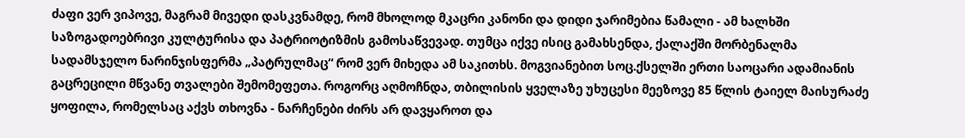ძაფი ვერ ვიპოვე, მაგრამ მივედი დასკვნამდე, რომ მხოლოდ მკაცრი კანონი და დიდი ჯარიმებია წამალი - ამ ხალხში საზოგადოებრივი კულტურისა და პატრიოტიზმის გამოსაწვევად. თუმცა იქვე ისიც გამახსენდა, ქალაქში მორბენალმა სადამსჯელო ნარინჯისფერმა „პატრულმაც“ რომ ვერ მიხედა ამ საკითხს. მოგვიანებით სოც.ქსელში ერთი საოცარი ადამიანის გაცრეცილი მწვანე თვალები შემომეფეთა. როგორც აღმოჩნდა, თბილისის ყველაზე უხუცესი მეეზოვე 85 წლის ტაიელ მაისურაძე ყოფილა, რომელსაც აქვს თხოვნა - ნარჩენები ძირს არ დავყაროთ და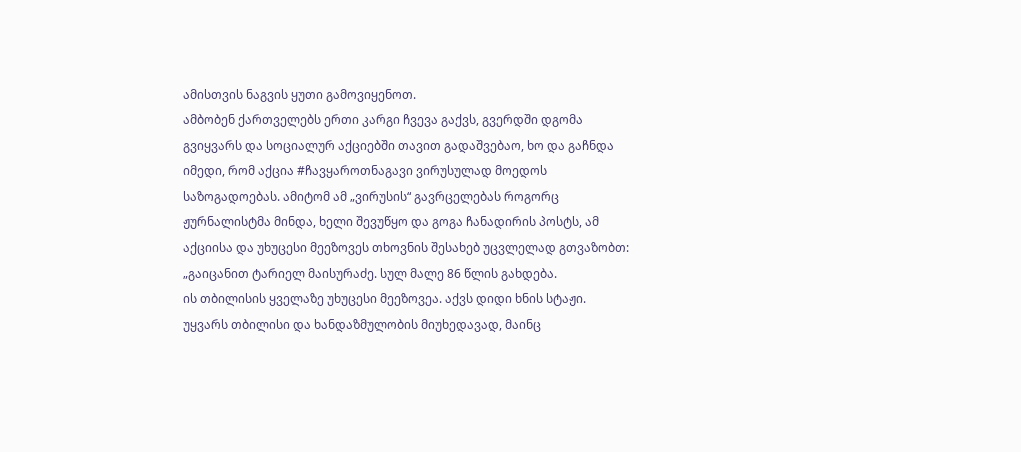ამისთვის ნაგვის ყუთი გამოვიყენოთ.
ამბობენ ქართველებს ერთი კარგი ჩვევა გაქვს, გვერდში დგომა გვიყვარს და სოციალურ აქციებში თავით გადაშვებაო, ხო და გაჩნდა იმედი, რომ აქცია #ჩავყაროთნაგავი ვირუსულად მოედოს საზოგადოებას. ამიტომ ამ „ვირუსის“ გავრცელებას როგორც ჟურნალისტმა მინდა, ხელი შევუწყო და გოგა ჩანადირის პოსტს, ამ აქციისა და უხუცესი მეეზოვეს თხოვნის შესახებ უცვლელად გთვაზობთ:
„გაიცანით ტარიელ მაისურაძე. სულ მალე 86 წლის გახდება.
ის თბილისის ყველაზე უხუცესი მეეზოვეა. აქვს დიდი ხნის სტაჟი. უყვარს თბილისი და ხანდაზმულობის მიუხედავად, მაინც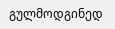გულმოდგინედ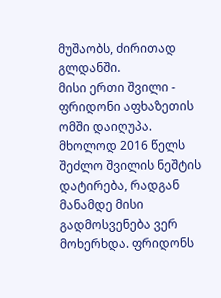მუშაობს, ძირითად გლდანში.
მისი ერთი შვილი - ფრიდონი აფხაზეთის ომში დაიღუპა. მხოლოდ 2016 წელს შეძლო შვილის ნეშტის დატირება, რადგან მანამდე მისი გადმოსვენება ვერ მოხერხდა. ფრიდონს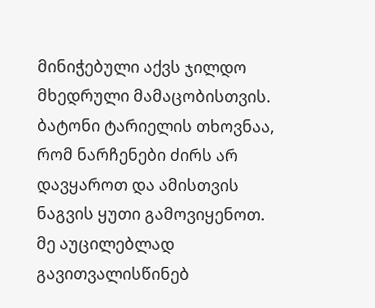მინიჭებული აქვს ჯილდო მხედრული მამაცობისთვის.
ბატონი ტარიელის თხოვნაა, რომ ნარჩენები ძირს არ დავყაროთ და ამისთვის ნაგვის ყუთი გამოვიყენოთ.
მე აუცილებლად გავითვალისწინებ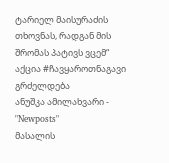ტარიელ მაისურაძის თხოვნას, რადგან მის შრომას პატივს ვცემ“
აქცია #ჩავყაროთნაგავი
გრძელდება
ანუშკა ამილახვარი - "Newposts"
მასალის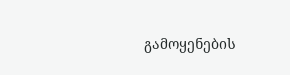გამოყენების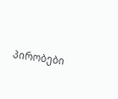პირობები